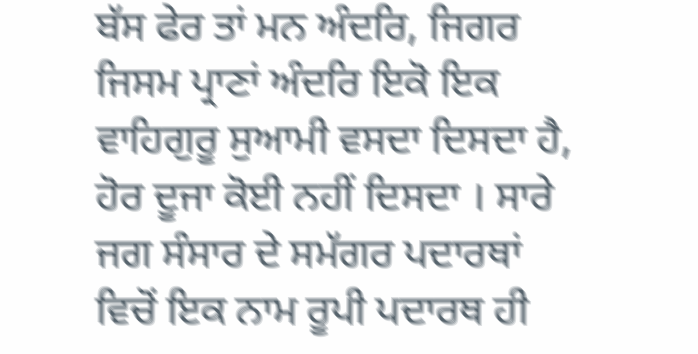ਬੱਸ ਫੇਰ ਤਾਂ ਮਨ ਅੰਦਰਿ, ਜਿਗਰ ਜਿਸਮ ਪ੍ਰਾਣਾਂ ਅੰਦਰਿ ਇਕੋ ਇਕ ਵਾਹਿਗੁਰੂ ਸੁਆਮੀ ਵਸਦਾ ਦਿਸਦਾ ਹੈ, ਹੋਰ ਦੂਜਾ ਕੋਈ ਨਹੀਂ ਦਿਸਦਾ । ਸਾਰੇ ਜਗ ਸੰਸਾਰ ਦੇ ਸਮੱਗਰ ਪਦਾਰਥਾਂ ਵਿਚੋਂ ਇਕ ਨਾਮ ਰੂਪੀ ਪਦਾਰਥ ਹੀ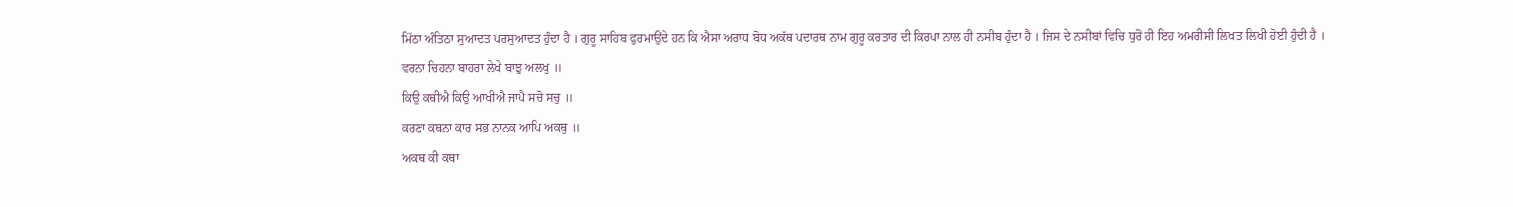ਮਿੱਠਾ ਅੰਤਿਠਾ ਸੁਆਦਤ ਪਰਸੁਆਦਤ ਹੁੰਦਾ ਹੈ । ਗੁਰੂ ਸਾਹਿਬ ਫੁਰਮਾਉਂਦੇ ਹਨ ਕਿ ਐਸਾ ਅਰਾਧ ਬੋਧ ਅਕੱਥ ਪਦਾਰਥ ਨਾਮ ਗੁਰੂ ਕਰਤਾਰ ਦੀ ਕਿਰਪਾ ਨਾਲ ਹੀ ਨਸੀਬ ਹੁੰਦਾ ਹੈ । ਜਿਸ ਦੇ ਨਸੀਬਾਂ ਵਿਚਿ ਧੁਰੋਂ ਹੀ ਇਹ ਅਮਰੀਸੀ ਲਿਖਤ ਲਿਖੀ ਹੋਈ ਹੁੰਦੀ ਹੈ ।
ਵਰਨਾ ਚਿਹਨਾ ਬਾਹਰਾ ਲੇਖੇ ਬਾਝੁ ਅਲਖੁ ॥
ਕਿਉ ਕਥੀਐ ਕਿਉ ਆਖੀਐ ਜਾਪੈ ਸਚੋ ਸਚੁ ॥
ਕਰਣਾ ਕਥਨਾ ਕਾਰ ਸਭ ਨਾਨਕ ਆਪਿ ਅਕਥੁ ॥
ਅਕਥ ਕੀ ਕਥਾ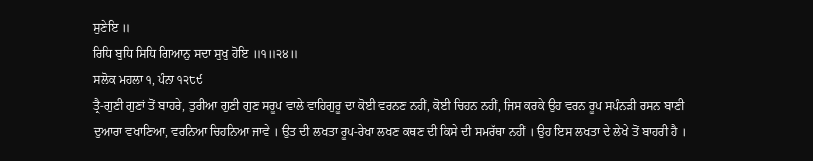ਸੁਣੇਇ ॥
ਰਿਧਿ ਬੁਧਿ ਸਿਧਿ ਗਿਆਨੁ ਸਦਾ ਸੁਖੁ ਹੋਇ ॥੧॥੨੪॥
ਸਲੋਕ ਮਹਲਾ ੧, ਪੰਨਾ ੧੨੮੯
ਤ੍ਰੈ-ਗੁਣੀ ਗੁਣਾਂ ਤੋਂ ਬਾਹਰੇ, ਤੁਰੀਆ ਗੁਣੀ ਗੁਣ ਸਰੂਪ ਵਾਲੇ ਵਾਹਿਗੁਰੂ ਦਾ ਕੋਈ ਵਰਨਣ ਨਹੀਂ, ਕੋਈ ਚਿਹਨ ਨਹੀਂ, ਜਿਸ ਕਰਕੇ ਉਹ ਵਰਨ ਰੂਪ ਸਪੰਨੜੀ ਰਸਨ ਬਾਣੀ ਦੁਆਰਾ ਵਖਾਣਿਆ, ਵਰਨਿਆ ਚਿਹਨਿਆ ਜਾਵੇ । ਉਤ ਦੀ ਲਖਤਾ ਰੂਪ-ਰੇਖਾ ਲਖਣ ਕਥਣ ਦੀ ਕਿਸੇ ਦੀ ਸਮਰੱਥਾ ਨਹੀਂ । ਉਹ ਇਸ ਲਖਤਾ ਦੇ ਲੇਖੇ ਤੋਂ ਬਾਹਰੀ ਹੈ ।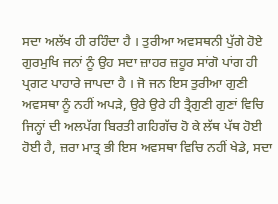ਸਦਾ ਅਲੱਖ ਹੀ ਰਹਿੰਦਾ ਹੈ । ਤੁਰੀਆ ਅਵਸਥਨੀ ਪੁੱਗੇ ਹੋਏ ਗੁਰਮੁਖਿ ਜਨਾਂ ਨੂੰ ਉਹ ਸਦਾ ਜ਼ਾਹਰ ਜ਼ਹੂਰ ਸਾਂਗੋ ਪਾਂਗ ਹੀ ਪ੍ਰਗਟ ਪਾਹਾਰੇ ਜਾਪਦਾ ਹੈ । ਜੋ ਜਨ ਇਸ ਤੁਰੀਆ ਗੁਣੀ ਅਵਸਥਾ ਨੂੰ ਨਹੀਂ ਅਪੜੇ, ਉਰੇ ਉਰੇ ਹੀ ਤ੍ਰੈਗੁਣੀ ਗੁਣਾਂ ਵਿਚਿ ਜਿਨ੍ਹਾਂ ਦੀ ਅਲਪੱਗ ਬਿਰਤੀ ਗਹਿਗੱਚ ਹੋ ਕੇ ਲੱਥ ਪੱਥ ਹੋਈ ਹੋਈ ਹੈ, ਜ਼ਰਾ ਮਾਤ੍ਰ ਭੀ ਇਸ ਅਵਸਥਾ ਵਿਚਿ ਨਹੀਂ ਖੇਡੇ, ਸਦਾ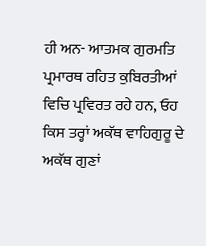ਹੀ ਅਨ- ਆਤਮਕ ਗੁਰਮਤਿ ਪ੍ਰਮਾਰਥ ਰਹਿਤ ਕੁਬਿਰਤੀਆਂ ਵਿਚਿ ਪ੍ਰਵਿਰਤ ਰਹੇ ਹਨ, ਓਹ ਕਿਸ ਤਰ੍ਹਾਂ ਅਕੱਥ ਵਾਹਿਗੁਰੂ ਦੇ ਅਕੱਥ ਗੁਣਾਂ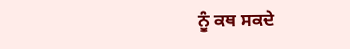ਨੂੰ ਕਥ ਸਕਦੇ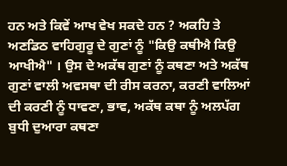ਹਨ ਅਤੇ ਕਿਵੇਂ ਆਖ ਵੇਖ ਸਕਦੇ ਹਨ ? ਅਕਹਿ ਤੇ ਅਣਡਿਠ ਵਾਹਿਗੁਰੂ ਦੇ ਗੁਣਾਂ ਨੂੰ "ਕਿਉ ਕਥੀਐ ਕਿਉ ਆਖੀਐ" । ਉਸ ਦੇ ਅਕੱਥ ਗੁਣਾਂ ਨੂੰ ਕਥਣਾ ਅਤੇ ਅਕੱਥ ਗੁਣਾਂ ਵਾਲੀ ਅਵਸਥਾ ਦੀ ਰੀਸ ਕਰਨਾ, ਕਰਣੀ ਵਾਲਿਆਂ ਦੀ ਕਰਣੀ ਨੂੰ ਧਾਵਣਾ, ਭਾਵ, ਅਕੱਥ ਕਥਾ ਨੂੰ ਅਲਪੱਗ ਬੁਧੀ ਦੁਆਰਾ ਕਥਣਾ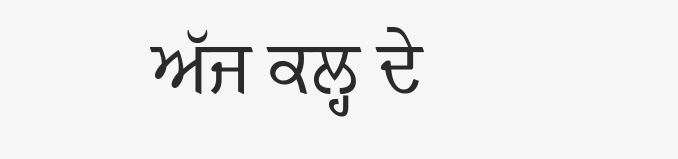ਅੱਜ ਕਲ੍ਹ ਦੇ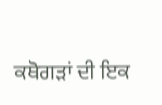ਕਥੋਗੜਾਂ ਦੀ ਇਕ